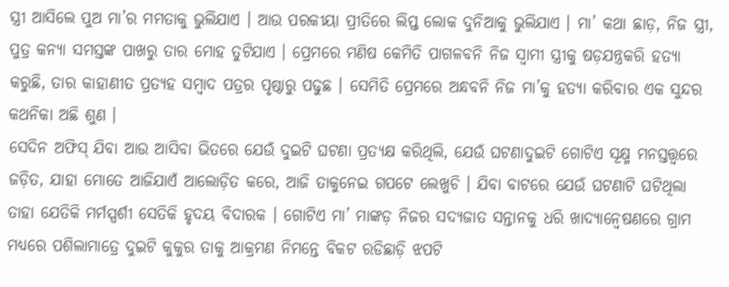ସ୍ତ୍ରୀ ଆସିଲେ ପୁଅ ମା’ର ମମତାକୁ ଭୁଲିଯାଏ । ଆଉ ପରକୀୟା ପ୍ରୀତିରେ ଲିପ୍ତ ଲୋକ ଦୁନିଆକୁ ଭୁଲିଯାଏ । ମା’ କଥା ଛାଡ଼, ନିଜ ସ୍ତ୍ରୀ, ପୁତ୍ର କନ୍ୟା ସମସ୍ତଙ୍କ ପାଖରୁ ତାର ମୋହ ତୁଟିଯାଏ । ପ୍ରେମରେ ମଣିଷ କେମିତି ପାଗଳବନି ନିଜ ସ୍ୱାମୀ ସ୍ତ୍ରୀକୁ ଷଡ଼ଯନ୍ତ୍ରକରି ହତ୍ୟା କରୁଛି, ତାର କାହାଣୀତ ପ୍ରତ୍ୟହ ସମ୍ବାଦ ପତ୍ରର ପୃଷ୍ଠାରୁ ପଢୁଛ । ସେମିତି ପ୍ରେମରେ ଅନ୍ଧବନି ନିଜ ମା’କୁ ହତ୍ୟା କରିବାର ଏକ ସୁନ୍ଦର କଥନିକା ଅଛି ଶୁଣ ।
ସେଦିନ ଅଫିସ୍ ଯିବା ଆଉ ଆସିବା ଭିତରେ ଯେଉଁ ଦୁଇଟି ଘଟଣା ପ୍ରତ୍ୟକ୍ଷ କରିଥିଲି, ଯେଉଁ ଘଟଣାଦୁଇଟି ଗୋଟିଏ ସୂକ୍ଷ୍ମ ମନସ୍ତତ୍ତ୍ୱରେ ଜଡ଼ିତ, ଯାହା ମୋତେ ଆଜିଯାଏଁ ଆଲୋଡ଼ିତ କରେ, ଆଜି ତାକୁନେଇ ଗପଟେ ଲେଖୁଚି । ଯିବା ବାଟରେ ଯେଉଁ ଘଟଣାଟି ଘଟିଥିଲା ତାହା ଯେତିକି ମର୍ମସ୍ପର୍ଶୀ ସେତିକି ହୃଦୟ ବିଦାରକ । ଗୋଟିଏ ମା’ ମାଙ୍କଡ଼ ନିଜର ସଦ୍ୟଜାତ ସନ୍ତାନକୁ ଧରି ଖାଦ୍ୟାନ୍ୱେଷଣରେ ଗ୍ରାମ ମଧ୍ୟରେ ପଶିଲାମାତ୍ରେ ଦୁଇଟି କୁକୁର ତାକୁ ଆକ୍ରମଣ ନିମନ୍ତେ ବିକଟ ରଡିଛାଡ଼ି ଝପଟି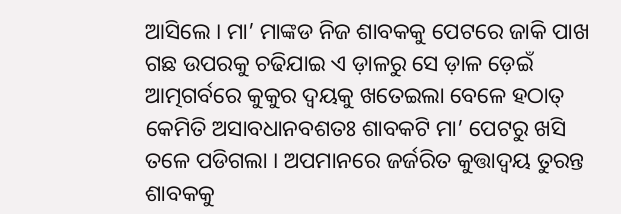ଆସିଲେ । ମା’ ମାଙ୍କଡ ନିଜ ଶାବକକୁ ପେଟରେ ଜାକି ପାଖ ଗଛ ଉପରକୁ ଚଢିଯାଇ ଏ ଡ଼ାଳରୁ ସେ ଡ଼ାଳ ଡ଼େଇଁ ଆତ୍ମଗର୍ବରେ କୁକୁର ଦ୍ୱୟକୁ ଖତେଇଲା ବେଳେ ହଠାତ୍ କେମିତି ଅସାବଧାନବଶତଃ ଶାବକଟି ମା’ ପେଟରୁ ଖସି ତଳେ ପଡିଗଲା । ଅପମାନରେ ଜର୍ଜରିତ କୁତ୍ତାଦ୍ୱୟ ତୁରନ୍ତ ଶାବକକୁ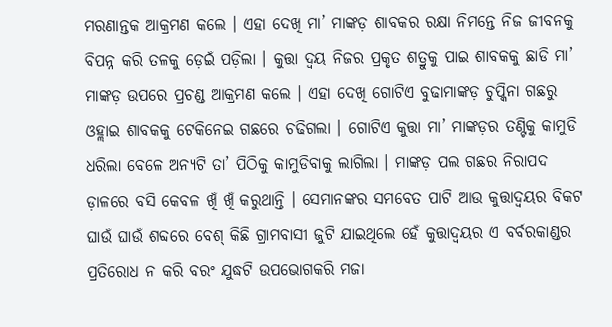ମରଣାନ୍ତକ ଆକ୍ରମଣ କଲେ । ଏହା ଦେଖି ମା’ ମାଙ୍କଡ଼ ଶାବକର ରକ୍ଷା ନିମନ୍ତେ ନିଜ ଜୀବନକୁ ବିପନ୍ନ କରି ତଳକୁ ଡ଼େଇଁ ପଡ଼ିଲା । କୁତ୍ତା ଦ୍ୱୟ ନିଜର ପ୍ରକୃତ ଶତ୍ରୁକୁ ପାଇ ଶାବକକୁ ଛାଡି ମା’ ମାଙ୍କଡ଼ ଉପରେ ପ୍ରଚଣ୍ଡ ଆକ୍ରମଣ କଲେ । ଏହା ଦେଖି ଗୋଟିଏ ବୁଢାମାଙ୍କଡ଼ ଚୁପ୍କିନା ଗଛରୁ ଓହ୍ଲାଇ ଶାବକକୁ ଟେକିନେଇ ଗଛରେ ଚଢିଗଲା । ଗୋଟିଏ କୁତ୍ତା ମା’ ମାଙ୍କଡ଼ର ତଣ୍ଟିକୁ କାମୁଡି ଧରିଲା ବେଳେ ଅନ୍ୟଟି ତା’ ପିଠିକୁ କାମୁଡିବାକୁ ଲାଗିଲା । ମାଙ୍କଡ଼ ପଲ ଗଛର ନିରାପଦ ଡ଼ାଳରେ ବସି କେବଳ ଖିଁ ଖିଁ କରୁଥାନ୍ତି । ସେମାନଙ୍କର ସମବେତ ପାଟି ଆଉ କୁତ୍ତାଦ୍ୱୟର ବିକଟ ଘାଉଁ ଘାଉଁ ଶବ୍ଦରେ ବେଶ୍ କିଛି ଗ୍ରାମବାସୀ ଜୁଟି ଯାଇଥିଲେ ହେଁ କୁତ୍ତାଦ୍ୱୟର ଏ ବର୍ବରକାଣ୍ଡର ପ୍ରତିରୋଧ ନ କରି ବରଂ ଯୁଦ୍ଧଟି ଉପଭୋଗକରି ମଜା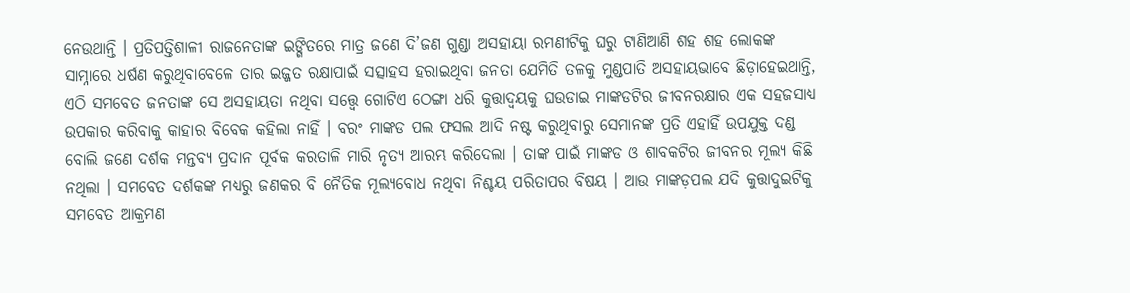ନେଉଥାନ୍ତି । ପ୍ରତିପତ୍ତିଶାଳୀ ରାଜନେତାଙ୍କ ଇଙ୍ଗିତରେ ମାତ୍ର ଜଣେ ଦି’ଜଣ ଗୁଣ୍ଡା ଅସହାୟା ରମଣୀଟିକୁ ଘରୁ ଟାଣିଆଣି ଶହ ଶହ ଲୋକଙ୍କ ସାମ୍ନାରେ ଧର୍ଷଣ କରୁଥିବାବେଳେ ତାର ଇଜ୍ଜତ ରକ୍ଷାପାଇଁ ସତ୍ସାହସ ହରାଇଥିବା ଜନତା ଯେମିତି ତଳକୁ ମୁଣ୍ଡପାତି ଅସହାୟଭାବେ ଛିଡ଼ାହେଇଥାନ୍ତି, ଏଠି ସମବେତ ଜନତାଙ୍କ ସେ ଅସହାୟତା ନଥିବା ସତ୍ତ୍ୱେ ଗୋଟିଏ ଠେଙ୍ଗା ଧରି କୁତ୍ତାଦ୍ୱୟକୁ ଘଉଡାଇ ମାଙ୍କଡଟିର ଜୀବନରକ୍ଷାର ଏକ ସହଜସାଧ୍ୟ ଉପକାର କରିବାକୁ କାହାର ବିବେକ କହିଲା ନାହିଁ । ବରଂ ମାଙ୍କଡ ପଲ ଫସଲ ଆଦି ନଷ୍ଟ କରୁଥିବାରୁ ସେମାନଙ୍କ ପ୍ରତି ଏହାହିଁ ଉପଯୁକ୍ତ ଦଣ୍ଡ ବୋଲି ଜଣେ ଦର୍ଶକ ମନ୍ତବ୍ୟ ପ୍ରଦାନ ପୂର୍ବକ କରତାଳି ମାରି ନୃତ୍ୟ ଆରମ୍ଭ କରିଦେଲା । ତାଙ୍କ ପାଇଁ ମାଙ୍କଡ ଓ ଶାବକଟିର ଜୀବନର ମୂଲ୍ୟ କିଛି ନଥିଲା । ସମବେତ ଦର୍ଶକଙ୍କ ମଧ୍ୟରୁ ଜଣକର ବି ନୈତିକ ମୂଲ୍ୟବୋଧ ନଥିବା ନିଶ୍ଚୟ ପରିତାପର ବିଷୟ । ଆଉ ମାଙ୍କଡ଼ପଲ ଯଦି କୁତ୍ତାଦୁଇଟିକୁ ସମବେତ ଆକ୍ରମଣ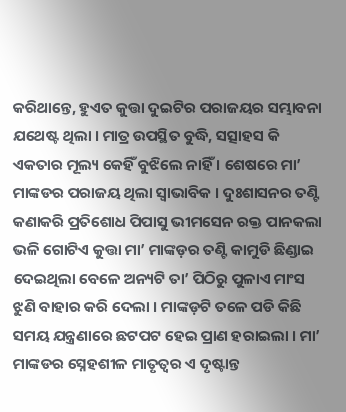କରିଥାନ୍ତେ, ହୁଏତ କୁତ୍ତା ଦୁଇଟିର ପରାଜୟର ସମ୍ଭାବନା ଯଥେଷ୍ଟ ଥିଲା । ମାତ୍ର ଉପସ୍ଥିତ ବୁଦ୍ଧି, ସତ୍ସାହସ କି ଏକତାର ମୂଲ୍ୟ କେହିଁ ବୁଝିଲେ ନାହିଁ । ଶେଷରେ ମା’ ମାଙ୍କଡର ପରାଜୟ ଥିଲା ସ୍ୱାଭାବିକ । ଦୁଃଶାସନର ତଣ୍ଟି କଣାକରି ପ୍ରତିଶୋଧ ପିପାସୁ ଭୀମସେନ ରକ୍ତ ପାନକଲା ଭଳି ଗୋଟିଏ କୁତ୍ତା ମା’ ମାଙ୍କଡ଼ର ତଣ୍ଟି କାମୁଡି ଛିଣ୍ଡାଇ ଦେଇଥିଲା ବେଳେ ଅନ୍ୟଟି ତା’ ପିଠିରୁ ପୁଳାଏ ମାଂସ ଝୁଣି ବାହାର କରି ଦେଲା । ମାଙ୍କଡ଼ଟି ତଳେ ପଡି କିଛି ସମୟ ଯନ୍ତ୍ରଣାରେ ଛଟପଟ ହେଇ ପ୍ରାଣ ହରାଇଲା । ମା’ ମାଙ୍କଡର ସ୍ନେହଶୀଳ ମାତୃତ୍ୱର ଏ ଦୃଷ୍ଟାନ୍ତ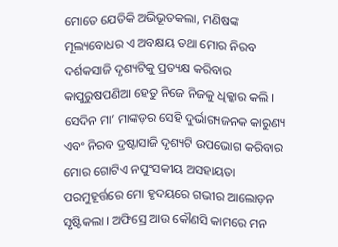ମୋତେ ଯେତିକି ଅଭିଭୂତକଲା, ମଣିଷଙ୍କ ମୂଲ୍ୟବୋଧର ଏ ଅବକ୍ଷୟ ତଥା ମୋର ନିରବ ଦର୍ଶକସାଜି ଦୃଶ୍ୟଟିକୁ ପ୍ରତ୍ୟକ୍ଷ କରିବାର କାପୁରୁଷପଣିଆ ହେତୁ ନିଜେ ନିଜକୁ ଧିକ୍କାର କଲି ।
ସେଦିନ ମା’ ମାଙ୍କଡ଼ର ସେହି ଦୁର୍ଭାଗ୍ୟଜନକ କାରୁଣ୍ୟ ଏବଂ ନିରବ ଦ୍ରଷ୍ଟାସାଜି ଦୃଶ୍ୟଟି ଉପଭୋଗ କରିବାର ମୋର ଗୋଟିଏ ନପୁଂସକୀୟ ଅସହାୟତା ପରମୁହୂର୍ତ୍ତରେ ମୋ ହୃଦୟରେ ଗଭୀର ଆଲୋଡ଼ନ ସୃଷ୍ଟିକଲା । ଅଫିସ୍ରେ ଆଉ କୌଣସି କାମରେ ମନ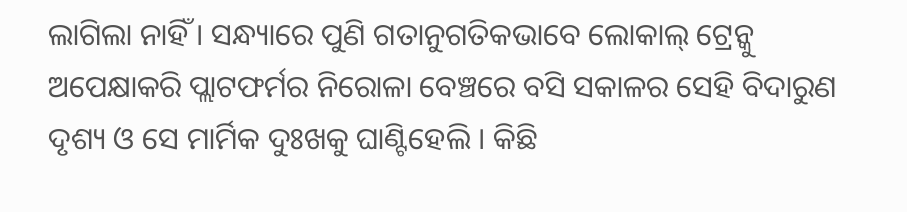ଲାଗିଲା ନାହିଁ । ସନ୍ଧ୍ୟାରେ ପୁଣି ଗତାନୁଗତିକଭାବେ ଲୋକାଲ୍ ଟ୍ରେନ୍କୁ ଅପେକ୍ଷାକରି ପ୍ଲାଟଫର୍ମର ନିରୋଳା ବେଞ୍ଚରେ ବସି ସକାଳର ସେହି ବିଦାରୁଣ ଦୃଶ୍ୟ ଓ ସେ ମାର୍ମିକ ଦୁଃଖକୁ ଘାଣ୍ଟିହେଲି । କିଛି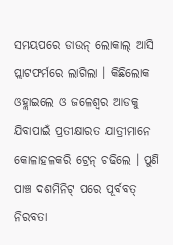ସମୟପରେ ଡାଉନ୍ ଲୋକାଲ୍ ଆସି ପ୍ଲାଟଫର୍ମରେ ଲାଗିଲା । କିଛିଲୋକ ଓହ୍ଲାଇଲେ ଓ ଜଳେଶ୍ୱର ଆଡକୁ ଯିବାପାଇଁ ପ୍ରତୀକ୍ଷାରତ ଯାତ୍ରୀମାନେ କୋଳାହଳକରି ଟ୍ରେନ୍ ଚଢିଲେ । ପୁଣି ପାଞ୍ଚ ଦଶମିନିଟ୍ ପରେ ପୂର୍ବବତ୍ ନିରବତା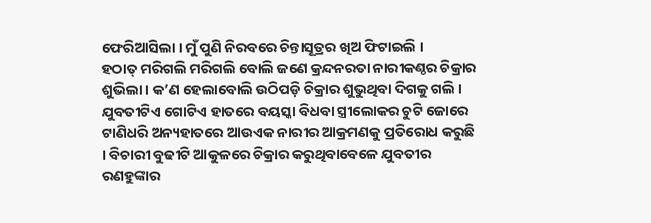ଫେରିଆସିଲା । ମୁଁ ପୁଣି ନିରବରେ ଚିନ୍ତାସୂତ୍ରର ଖିଅ ଫିଟାଇଲି ।
ହଠାତ୍ ମରିଗଲି ମରିଗଲି ବୋଲି ଜଣେ କ୍ରନ୍ଦନରତା ନାରୀକଣ୍ଠର ଚିକ୍ରାର ଶୁଭିଲା । କ’ଣ ହେଲାବୋଲି ଉଠିପଡ଼ି ଚିକ୍ରାର ଶୁଭୁଥିବା ଦିଗକୁ ଗଲି । ଯୁବତୀଟିଏ ଗୋଟିଏ ହାତରେ ବୟସ୍କା ବିଧବା ସ୍ତ୍ରୀଲୋକର ଚୁଟି ଜୋରେ ଟାଣିଧରି ଅନ୍ୟହାତରେ ଆଉଏକ ନାରୀର ଆକ୍ରମଣକୁ ପ୍ରତିରୋଧ କରୁଛି । ବିଚାରୀ ବୁଢୀଟି ଆକୁଳରେ ଚିକ୍ରାର କରୁଥିବାବେଳେ ଯୁବତୀର ରଣହୁଙ୍କାର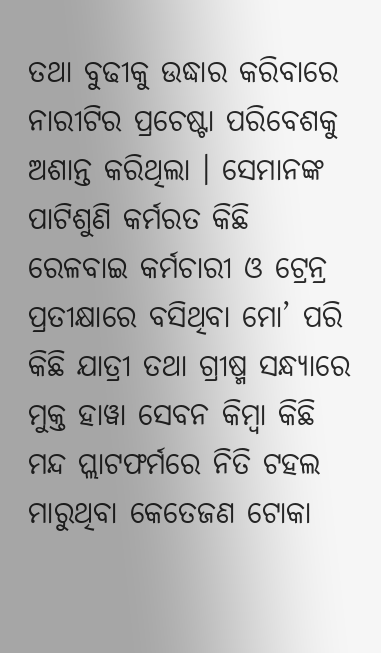ତଥା ବୁଢୀକୁ ଉଦ୍ଧାର କରିବାରେ ନାରୀଟିର ପ୍ରଚେଷ୍ଟା ପରିବେଶକୁ ଅଶାନ୍ତ କରିଥିଲା । ସେମାନଙ୍କ ପାଟିଶୁଣି କର୍ମରତ କିଛି ରେଳବାଇ କର୍ମଚାରୀ ଓ ଟ୍ରେନ୍ର ପ୍ରତୀକ୍ଷାରେ ବସିଥିବା ମୋ’ ପରି କିଛି ଯାତ୍ରୀ ତଥା ଗ୍ରୀଷ୍ମ ସନ୍ଧ୍ୟାରେ ମୁକ୍ତ ହାୱା ସେବନ କିମ୍ବା କିଛି ମନ୍ଦ ପ୍ଲାଟଫର୍ମରେ ନିତି ଟହଲ ମାରୁଥିବା କେତେଜଣ ଟୋକା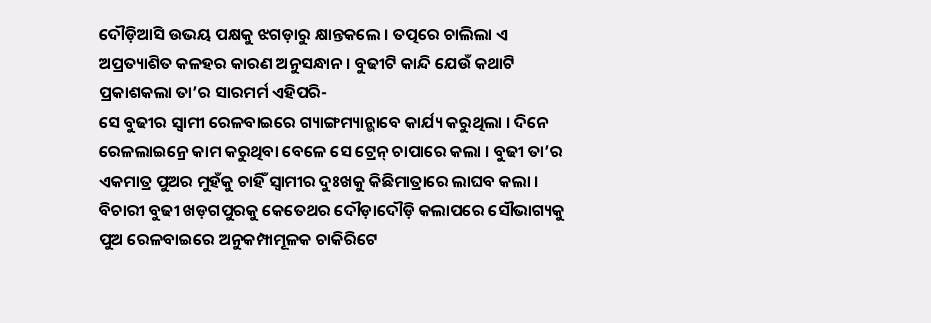ଦୌଡ଼ିଆସି ଉଭୟ ପକ୍ଷକୁ ଝଗଡ଼ାରୁ କ୍ଷାନ୍ତକଲେ । ତତ୍ପରେ ଚାଲିଲା ଏ ଅପ୍ରତ୍ୟାଶିତ କଳହର କାରଣ ଅନୁସନ୍ଧାନ । ବୁଢୀଟି କାନ୍ଦି ଯେଉଁ କଥାଟି ପ୍ରକାଶକଲା ତା’ର ସାରମର୍ମ ଏହିପରି-
ସେ ବୁଢୀର ସ୍ୱାମୀ ରେଳବାଇରେ ଗ୍ୟାଙ୍ଗମ୍ୟାନ୍ଭାବେ କାର୍ଯ୍ୟ କରୁଥିଲା । ଦିନେ ରେଳଲାଇନ୍ରେ କାମ କରୁଥିବା ବେଳେ ସେ ଟ୍ରେନ୍ ଚାପାରେ କଲା । ବୁଢୀ ତା’ର ଏକମାତ୍ର ପୁଅର ମୁହଁକୁ ଚାହିଁ ସ୍ୱାମୀର ଦୁଃଖକୁ କିଛିମାତ୍ରାରେ ଲାଘବ କଲା । ବିଚାରୀ ବୁଢୀ ଖଡ଼ଗପୁରକୁ କେତେଥର ଦୌଡ଼ାଦୌଡ଼ି କଲାପରେ ସୌଭାଗ୍ୟକୁ ପୁଅ ରେଳବାଇରେ ଅନୁକମ୍ପାମୂଳକ ଚାକିରିଟେ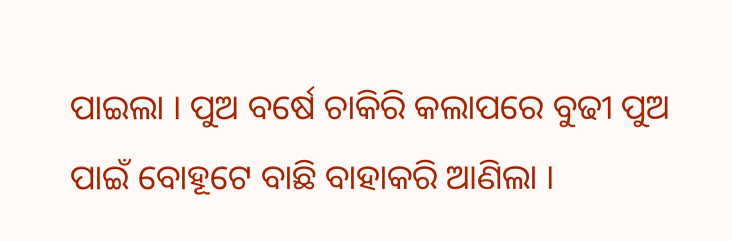ପାଇଲା । ପୁଅ ବର୍ଷେ ଚାକିରି କଲାପରେ ବୁଢୀ ପୁଅ ପାଇଁ ବୋହୂଟେ ବାଛି ବାହାକରି ଆଣିଲା ।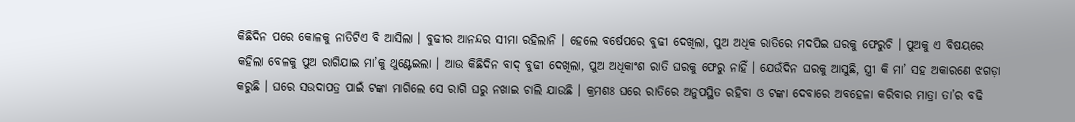କିଛିଦିନ ପରେ କୋଳକୁ ନାତିଟିଏ ବି ଆସିଲା । ବୁଢୀର ଆନନ୍ଦର ସୀମା ରହିଲାନି । ହେଲେ ବର୍ଷେପରେ ବୁଢୀ ଦେଖିଲା, ପୁଅ ଅଧିକ ରାତିରେ ମଦପିଇ ଘରକୁ ଫେରୁଚି । ପୁଅକୁ ଏ ବିଷୟରେ କହିଲା ବେଳକୁ ପୁଅ ରାଗିଯାଇ ମା’କୁ ଥୁଣ୍ଟେଇଲା । ଆଉ କିଛିଦିନ ବାଦ୍ ବୁଢୀ ଦେଖିଲା, ପୁଅ ଅଧିକାଂଶ ରାତି ଘରକୁ ଫେରୁ ନାହିଁ । ଯେଉଁଦିନ ଘରକୁ ଆସୁଛି, ସ୍ତ୍ରୀ କି ମା’ ସହ ଅକାରଣେ ଝଗଡ଼ା କରୁଛି । ଘରେ ସଉଦାପତ୍ର ପାଇଁ ଟଙ୍କା ମାଗିଲେ ସେ ରାଗି ଘରୁ ନଖାଇ ଚାଲି ଯାଉଛି । କ୍ରମଶଃ ଘରେ ରାତିରେ ଅନୁପସ୍ଥିତ ରହିବା ଓ ଟଙ୍କା ଦେବାରେ ଅବହେଳା କରିବାର ମାତ୍ରା ତା’ର ବଢି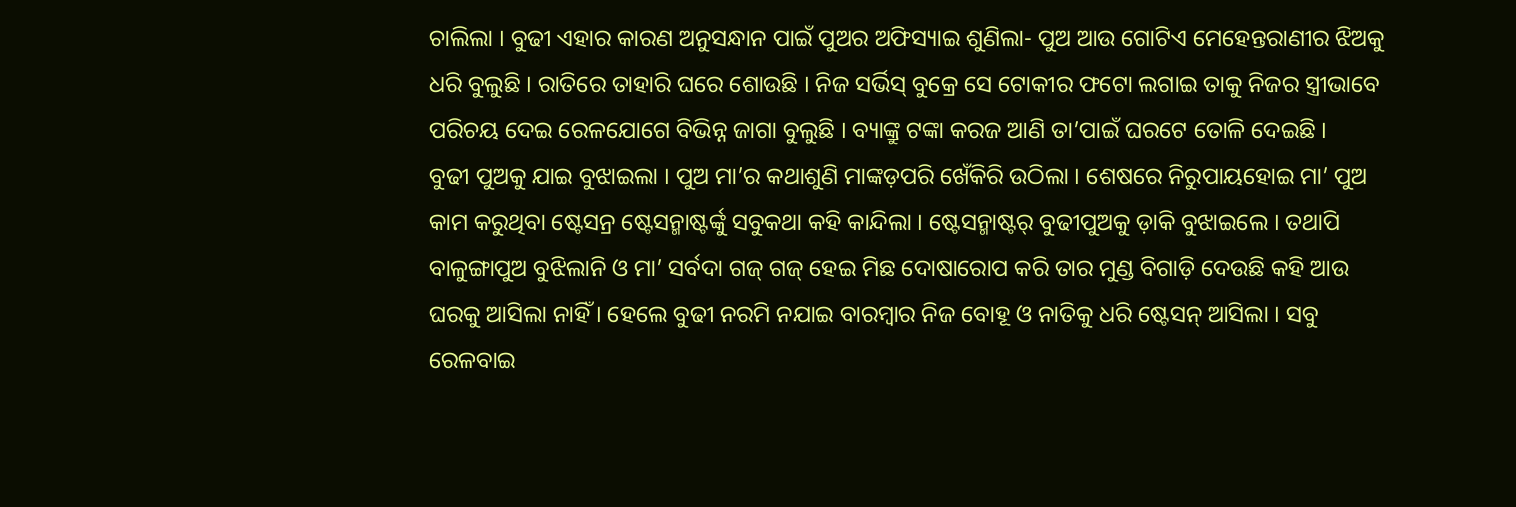ଚାଲିଲା । ବୁଢୀ ଏହାର କାରଣ ଅନୁସନ୍ଧାନ ପାଇଁ ପୁଅର ଅଫିସ୍ୟାଇ ଶୁଣିଲା- ପୁଅ ଆଉ ଗୋଟିଏ ମେହେନ୍ତରାଣୀର ଝିଅକୁ ଧରି ବୁଲୁଛି । ରାତିରେ ତାହାରି ଘରେ ଶୋଉଛି । ନିଜ ସର୍ଭିସ୍ ବୁକ୍ରେ ସେ ଟୋକୀର ଫଟୋ ଲଗାଇ ତାକୁ ନିଜର ସ୍ତ୍ରୀଭାବେ ପରିଚୟ ଦେଇ ରେଳଯୋଗେ ବିଭିନ୍ନ ଜାଗା ବୁଲୁଛି । ବ୍ୟାଙ୍କ୍ରୁ ଟଙ୍କା କରଜ ଆଣି ତା’ପାଇଁ ଘରଟେ ତୋଳି ଦେଇଛି ।
ବୁଢୀ ପୁଅକୁ ଯାଇ ବୁଝାଇଲା । ପୁଅ ମା’ର କଥାଶୁଣି ମାଙ୍କଡ଼ପରି ଖେଁକିରି ଉଠିଲା । ଶେଷରେ ନିରୁପାୟହୋଇ ମା’ ପୁଅ କାମ କରୁଥିବା ଷ୍ଟେସନ୍ର ଷ୍ଟେସନ୍ମାଷ୍ଟର୍ଙ୍କୁ ସବୁକଥା କହି କାନ୍ଦିଲା । ଷ୍ଟେସନ୍ମାଷ୍ଟର୍ ବୁଢୀପୁଅକୁ ଡ଼ାକି ବୁଝାଇଲେ । ତଥାପି ବାଳୁଙ୍ଗାପୁଅ ବୁଝିଲାନି ଓ ମା’ ସର୍ବଦା ଗଜ୍ ଗଜ୍ ହେଇ ମିଛ ଦୋଷାରୋପ କରି ତାର ମୁଣ୍ଡ ବିଗାଡ଼ି ଦେଉଛି କହି ଆଉ ଘରକୁ ଆସିଲା ନାହିଁ । ହେଲେ ବୁଢୀ ନରମି ନଯାଇ ବାରମ୍ବାର ନିଜ ବୋହୂ ଓ ନାତିକୁ ଧରି ଷ୍ଟେସନ୍ ଆସିଲା । ସବୁ ରେଳବାଇ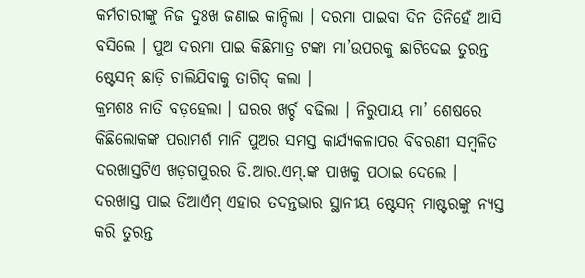କର୍ମଚାରୀଙ୍କୁ ନିଜ ଦୁଃଖ ଜଣାଇ କାନ୍ଦିଲା । ଦରମା ପାଇବା ଦିନ ତିନିହେଁ ଆସି ବସିଲେ । ପୁଅ ଦରମା ପାଇ କିଛିମାତ୍ର ଟଙ୍କା ମା’ଉପରକୁ ଛାଟିଦେଇ ତୁରନ୍ତ ଷ୍ଟେସନ୍ ଛାଡ଼ି ଚାଲିଯିବାକୁ ତାଗିଦ୍ କଲା ।
କ୍ରମଶଃ ନାତି ବଡ଼ହେଲା । ଘରର ଖର୍ଚ୍ଚ ବଢିଲା । ନିରୁପାୟ ମା’ ଶେଷରେ କିଛିଲୋକଙ୍କ ପରାମର୍ଶ ମାନି ପୁଅର ସମସ୍ତ କାର୍ଯ୍ୟକଳାପର ବିବରଣୀ ସମ୍ବଳିତ ଦରଖାସ୍ତଟିଏ ଖଡ଼ଗପୁରର ଡି.ଆର.ଏମ୍.ଙ୍କ ପାଖକୁ ପଠାଇ ଦେଲେ । ଦରଖାସ୍ତ ପାଇ ଡିଆର୍ଏମ୍ ଏହାର ତଦନ୍ତଭାର ସ୍ଥାନୀୟ ଷ୍ଟେସନ୍ ମାଷ୍ଟରଙ୍କୁ ନ୍ୟସ୍ତ କରି ତୁରନ୍ତ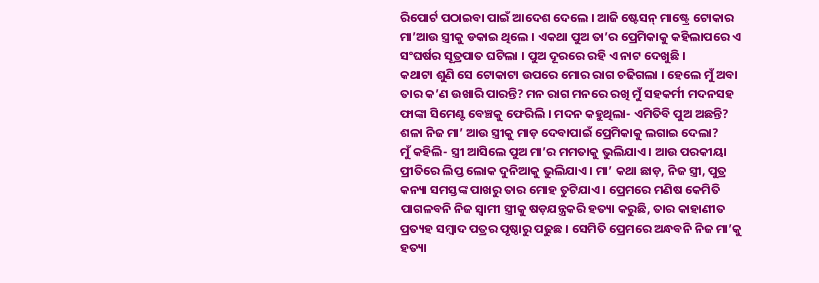ରିପୋର୍ଟ ପଠାଇବା ପାଇଁ ଆଦେଶ ଦେଲେ । ଆଜି ଷ୍ଟେସନ୍ ମାଷ୍ଟ୍ରେ ଟୋକାର ମା’ଆଉ ସ୍ତ୍ରୀକୁ ଡକାଇ ଥିଲେ । ଏକଥା ପୁଅ ତା’ର ପ୍ରେମିକାକୁ କହିଲାପରେ ଏ ସଂଘର୍ଷର ସୂତ୍ରପାତ ଘଟିଲା । ପୁଅ ଦୂରରେ ରହି ଏ ନାଟ ଦେଖୁଛି ।
କଥାଟା ଶୁଣି ସେ ଟୋକାଟା ଉପରେ ମୋର ରାଗ ଚଢିଗଲା । ହେଲେ ମୁଁ ଅବା ତାର କ’ଣ ଉଖାରି ପାରନ୍ତି? ମନ ରାଗ ମନରେ ରଖି ମୁଁ ସହକର୍ମୀ ମଦନସହ ଫାଙ୍କା ସିମେଣ୍ଟ ବେଞ୍ଚକୁ ଫେରିଲି । ମଦନ କହୁଥିଲା- ଏମିତିବି ପୁଅ ଅଛନ୍ତି? ଶଳା ନିଜ ମା’ ଆଉ ସ୍ତ୍ରୀକୁ ମାଡ଼ ଦେବାପାଇଁ ପ୍ରେମିକାକୁ ଲଗାଇ ଦେଲା?
ମୁଁ କହିଲି- ସ୍ତ୍ରୀ ଆସିଲେ ପୁଅ ମା’ର ମମତାକୁ ଭୁଲିଯାଏ । ଆଉ ପରକୀୟା ପ୍ରୀତିରେ ଲିପ୍ତ ଲୋକ ଦୁନିଆକୁ ଭୁଲିଯାଏ । ମା’ କଥା ଛାଡ଼, ନିଜ ସ୍ତ୍ରୀ, ପୁତ୍ର କନ୍ୟା ସମସ୍ତଙ୍କ ପାଖରୁ ତାର ମୋହ ତୁଟିଯାଏ । ପ୍ରେମରେ ମଣିଷ କେମିତି ପାଗଳବନି ନିଜ ସ୍ୱାମୀ ସ୍ତ୍ରୀକୁ ଷଡ଼ଯନ୍ତ୍ରକରି ହତ୍ୟା କରୁଛି, ତାର କାହାଣୀତ ପ୍ରତ୍ୟହ ସମ୍ବାଦ ପତ୍ରର ପୃଷ୍ଠାରୁ ପଢୁଛ । ସେମିତି ପ୍ରେମରେ ଅନ୍ଧବନି ନିଜ ମା’କୁ ହତ୍ୟା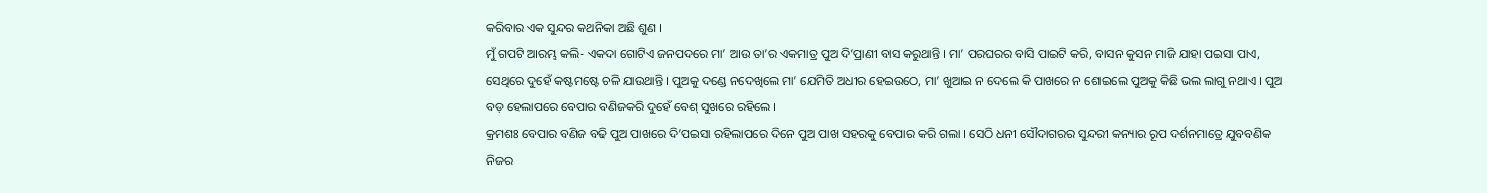କରିବାର ଏକ ସୁନ୍ଦର କଥନିକା ଅଛି ଶୁଣ ।
ମୁଁ ଗପଟି ଆରମ୍ଭ କଲି- ଏକଦା ଗୋଟିଏ ଜନପଦରେ ମା’ ଆଉ ତା’ର ଏକମାତ୍ର ପୁଅ ଦି’ପ୍ରାଣୀ ବାସ କରୁଥାନ୍ତି । ମା’ ପରଘରର ବାସି ପାଇଟି କରି, ବାସନ କୁସନ ମାଜି ଯାହା ପଇସା ପାଏ, ସେଥିରେ ଦୁହେଁ କଷ୍ଟମଷ୍ଟେ ଚଳି ଯାଉଥାନ୍ତି । ପୁଅକୁ ଦଣ୍ଡେ ନଦେଖିଲେ ମା’ ଯେମିତି ଅଧୀର ହେଇଉଠେ, ମା’ ଖୁଆଇ ନ ଦେଲେ କି ପାଖରେ ନ ଶୋଇଲେ ପୁଅକୁ କିଛି ଭଲ ଲାଗୁ ନଥାଏ । ପୁଅ ବଡ଼ ହେଲାପରେ ବେପାର ବଣିଜକରି ଦୁହେଁ ବେଶ୍ ସୁଖରେ ରହିଲେ ।
କ୍ରମଶଃ ବେପାର ବଣିଜ ବଢି ପୁଅ ପାଖରେ ଦି’ପଇସା ରହିଲାପରେ ଦିନେ ପୁଅ ପାଖ ସହରକୁ ବେପାର କରି ଗଲା । ସେଠି ଧନୀ ସୌଦାଗରର ସୁନ୍ଦରୀ କନ୍ୟାର ରୂପ ଦର୍ଶନମାତ୍ରେ ଯୁବବଣିକ ନିଜର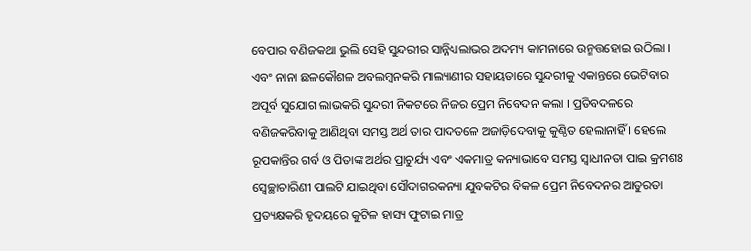ବେପାର ବଣିଜକଥା ଭୁଲି ସେହି ସୁନ୍ଦରୀର ସାନ୍ନିଧ୍ୟଲାଭର ଅଦମ୍ୟ କାମନାରେ ଉନ୍ମତ୍ତହୋଇ ଉଠିଲା । ଏବଂ ନାନା ଛଳକୌଶଳ ଅବଲମ୍ବନକରି ମାଲ୍ୟାଣୀର ସହାୟତାରେ ସୁନ୍ଦରୀକୁ ଏକାନ୍ତରେ ଭେଟିବାର ଅପୂର୍ବ ସୁଯୋଗ ଲାଭକରି ସୁନ୍ଦରୀ ନିକଟରେ ନିଜର ପ୍ରେମ ନିବେଦନ କଲା । ପ୍ରତିବଦଳରେ ବଣିଜକରିବାକୁ ଆଣିଥିବା ସମସ୍ତ ଅର୍ଥ ତାର ପାଦତଳେ ଅଜାଡ଼ିଦେବାକୁ କୁଣ୍ଠିତ ହେଲାନାହିଁ । ହେଲେ ରୂପକାନ୍ତିର ଗର୍ବ ଓ ପିତାଙ୍କ ଅର୍ଥର ପ୍ରାଚୁର୍ଯ୍ୟ ଏବଂ ଏକମାତ୍ର କନ୍ୟାଭାବେ ସମସ୍ତ ସ୍ୱାଧୀନତା ପାଇ କ୍ରମଶଃ ସ୍ୱେଚ୍ଛାଚାରିଣୀ ପାଲଟି ଯାଇଥିବା ସୌଦାଗରକନ୍ୟା ଯୁବକଟିର ବିକଳ ପ୍ରେମ ନିବେଦନର ଆତୁରତା ପ୍ରତ୍ୟକ୍ଷକରି ହୃଦୟରେ କୁଟିଳ ହାସ୍ୟ ଫୁଟାଇ ମାତ୍ର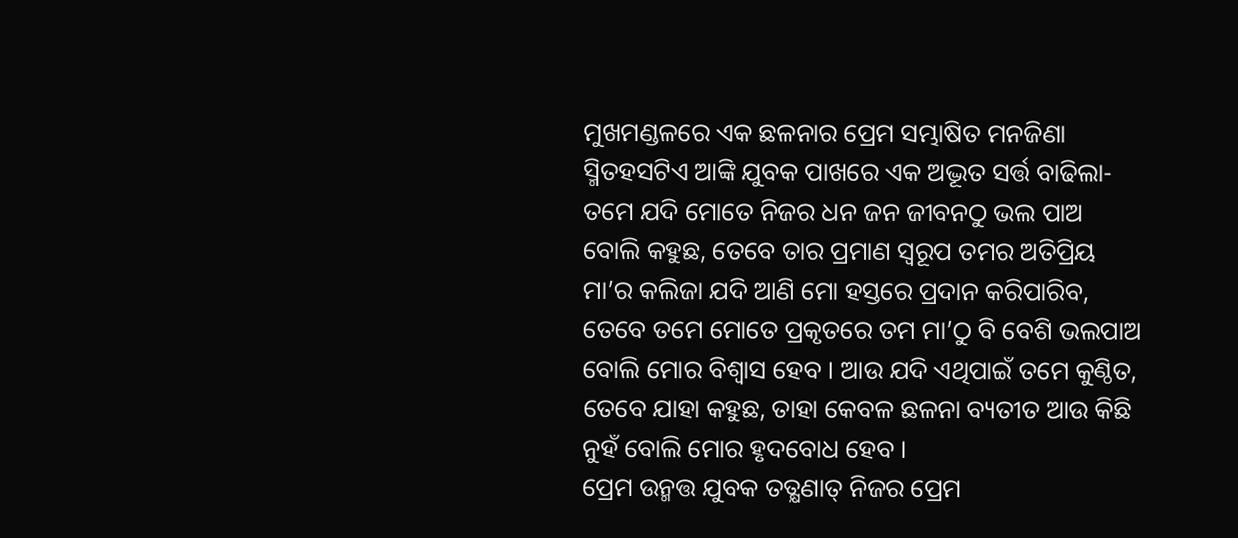ମୁଖମଣ୍ଡଳରେ ଏକ ଛଳନାର ପ୍ରେମ ସମ୍ଭାଷିତ ମନଜିଣା ସ୍ମିତହସଟିଏ ଆଙ୍କି ଯୁବକ ପାଖରେ ଏକ ଅଦ୍ଭୂତ ସର୍ତ୍ତ ବାଢିଲା- ତମେ ଯଦି ମୋତେ ନିଜର ଧନ ଜନ ଜୀବନଠୁ ଭଲ ପାଅ ବୋଲି କହୁଛ, ତେବେ ତାର ପ୍ରମାଣ ସ୍ୱରୂପ ତମର ଅତିପ୍ରିୟ ମା’ର କଲିଜା ଯଦି ଆଣି ମୋ ହସ୍ତରେ ପ୍ରଦାନ କରିପାରିବ, ତେବେ ତମେ ମୋତେ ପ୍ରକୃତରେ ତମ ମା’ଠୁ ବି ବେଶି ଭଲପାଅ ବୋଲି ମୋର ବିଶ୍ୱାସ ହେବ । ଆଉ ଯଦି ଏଥିପାଇଁ ତମେ କୁଣ୍ଠିତ, ତେବେ ଯାହା କହୁଛ, ତାହା କେବଳ ଛଳନା ବ୍ୟତୀତ ଆଉ କିଛି ନୁହଁ ବୋଲି ମୋର ହୃଦବୋଧ ହେବ ।
ପ୍ରେମ ଉନ୍ମତ୍ତ ଯୁବକ ତତ୍କ୍ଷଣାତ୍ ନିଜର ପ୍ରେମ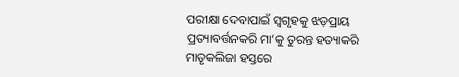ପରୀକ୍ଷା ଦେବାପାଇଁ ସ୍ୱଗୃହକୁ ଝଡ଼ପ୍ରାୟ ପ୍ରତ୍ୟାବର୍ତ୍ତନକରି ମା’କୁ ତୁରନ୍ତ ହତ୍ୟାକରି ମାତୃକଲିଜା ହସ୍ତରେ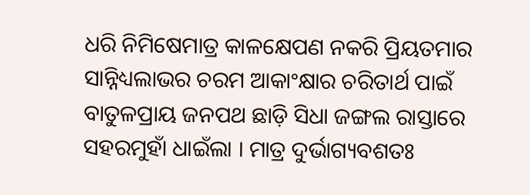ଧରି ନିମିଷେମାତ୍ର କାଳକ୍ଷେପଣ ନକରି ପ୍ରିୟତମାର ସାନ୍ନିଧ୍ୟଲାଭର ଚରମ ଆକାଂକ୍ଷାର ଚରିତାର୍ଥ ପାଇଁ ବାତୁଳପ୍ରାୟ ଜନପଥ ଛାଡ଼ି ସିଧା ଜଙ୍ଗଲ ରାସ୍ତାରେ ସହରମୁହାଁ ଧାଇଁଲା । ମାତ୍ର ଦୁର୍ଭାଗ୍ୟବଶତଃ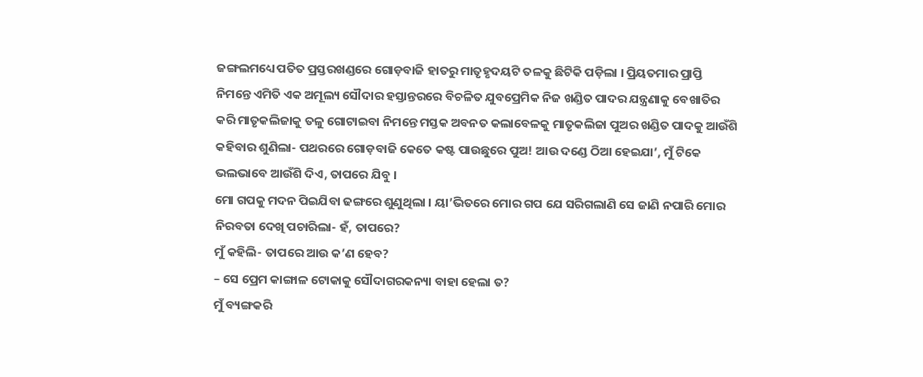ଜଙ୍ଗଲମଧ୍ୟେ ପତିତ ପ୍ରସ୍ତରଖଣ୍ଡରେ ଗୋଡ଼ବାଜି ହାତରୁ ମାତୃହୃଦୟଟି ତଳକୁ ଛିଟିକି ପଡ଼ିଲା । ପ୍ରିୟତମାର ପ୍ରାପ୍ତି ନିମନ୍ତେ ଏମିତି ଏକ ଅମୂଲ୍ୟ ସୌଦାର ହସ୍ତାନ୍ତରରେ ବିଚଳିତ ଯୁବପ୍ରେମିକ ନିଜ ଖଣ୍ଡିତ ପାଦର ଯନ୍ତ୍ରଣାକୁ ବେଖାତିର କରି ମାତୃକଲିଜାକୁ ତଳୁ ଗୋଟାଇବା ନିମନ୍ତେ ମସ୍ତକ ଅବନତ କଲାବେଳକୁ ମାତୃକଲିଜା ପୁଅର ଖଣ୍ଡିତ ପାଦକୁ ଆଉଁଶି କହିବାର ଶୁଣିଲା- ପଥରରେ ଗୋଡ଼ବାଜି କେତେ କଷ୍ଟ ପାଉଛୁରେ ପୁଅ! ଆଉ ଦଣ୍ଡେ ଠିଆ ହେଇଯା’, ମୁଁ ଟିକେ ଭଲଭାବେ ଆଉଁଶି ଦିଏ, ତାପରେ ଯିବୁ ।
ମୋ ଗପକୁ ମଦନ ପିଇଯିବା ଢଙ୍ଗରେ ଶୁଣୁଥିଲା । ୟା’ଭିତରେ ମୋର ଗପ ଯେ ସରିଗଲାଣି ସେ ଜାଣି ନପାରି ମୋର ନିରବତା ଦେଖି ପଚାରିଲା- ହଁ, ତାପରେ?
ମୁଁ କହିଲି- ତାପରେ ଆଉ କ’ଣ ହେବ?
– ସେ ପ୍ରେମ କାଙ୍ଗାଳ ଟୋକାକୁ ସୌଦାଗରକନ୍ୟା ବାହା ହେଲା ତ?
ମୁଁ ବ୍ୟଙ୍ଗକରି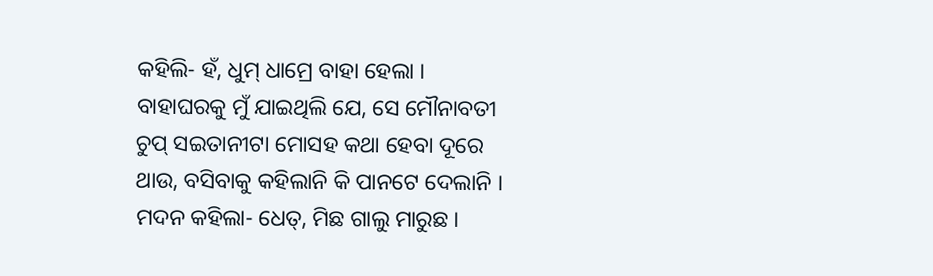କହିଲି- ହଁ, ଧୁମ୍ ଧାମ୍ରେ ବାହା ହେଲା । ବାହାଘରକୁ ମୁଁ ଯାଇଥିଲି ଯେ, ସେ ମୌନାବତୀ ଚୁପ୍ ସଇତାନୀଟା ମୋସହ କଥା ହେବା ଦୂରେ ଥାଉ, ବସିବାକୁ କହିଲାନି କି ପାନଟେ ଦେଲାନି ।
ମଦନ କହିଲା- ଧେତ୍, ମିଛ ଗାଲୁ ମାରୁଛ ।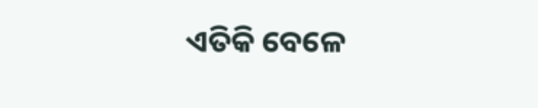ଏତିକି ବେଳେ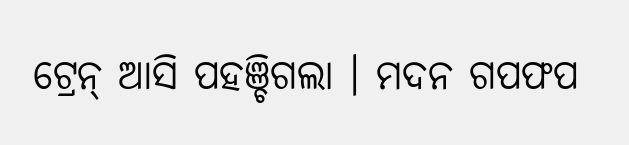ଟ୍ରେନ୍ ଆସି ପହଞ୍ଚିଗଲା । ମଦନ ଗପଫପ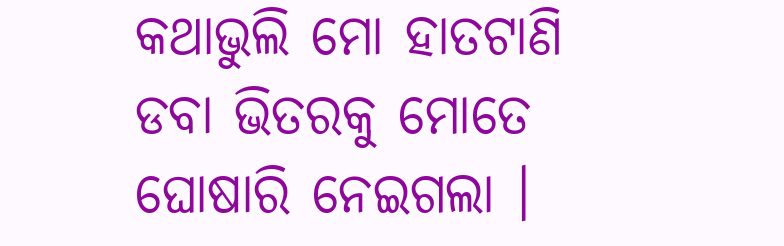କଥାଭୁଲି ମୋ ହାତଟାଣି ଡବା ଭିତରକୁ ମୋତେ ଘୋଷାରି ନେଇଗଲା ।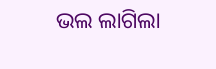ଭଲ ଲାଗିଲା